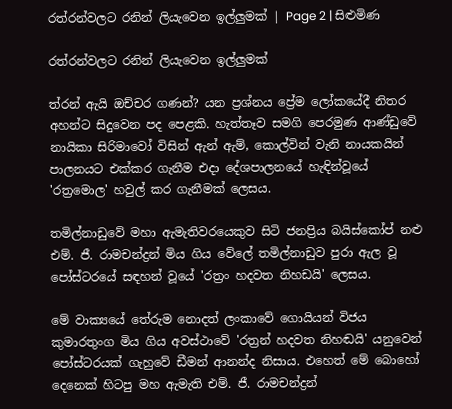රත්රන්වලට රනින් ලියැවෙන ඉල්ලුමක් | Page 2 | සිළුමිණ

රත්රන්වලට රනින් ලියැවෙන ඉල්ලුමක්

ත්රන් ඇයි ඔච්චර ගණන්? යන ප්‍රශ්නය ප්‍රේම ලෝකයේදී නිතර අහන්ට සිදුවෙන පද පෙළකි. හැත්තෑව සමගි පෙරමුණ ආණ්ඩුවේ නායිකා සිරිමාවෝ විසින් ඇන් ඇම්, කොල්වින් වැනි නායකයින් පාලනයට එක්කර ගැනීම එදා දේශපාලනයේ හැඳින්වූයේ 'රත්‍රමොල' හවුල් කර ගැනීමක් ලෙසය.

තමිල්නාඩුවේ මහා ඇමැතිවරයෙකුව සිටි ජනප්‍රිය බයිස්කෝප් නළු එම්. ජී. රාමචන්ද්‍රන් මිය ගිය වේලේ තමිල්නාඩුව පුරා ඇල වූ පෝස්ටරයේ සඳහන් වූයේ 'රත්‍රං හදවත නිහඩයි' ලෙසය.

මේ වාක්‍යයේ තේරුම නොදත් ලංකාවේ ගොයියන් විජය කුමාරතුංග මිය ගිය අවස්ථාවේ 'රත්‍රන් හදවත නිහඬයි' යනුවෙන් පෝස්ටරයක් ගැහුවේ ඩීමන් ආනන්ද නිසාය. එහෙත් මේ බොහෝ දෙනෙක් හිටපු මහ ඇමැති එම්. ජී. රාමචන්ද්‍රන්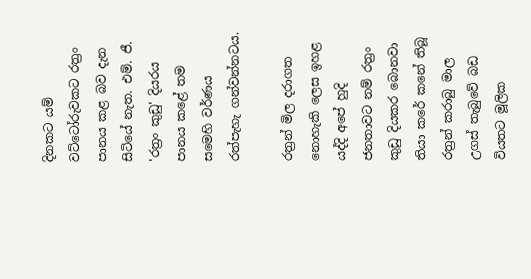දිනකට යම් වට්ටෝරුවකට රත්‍රං පානය කළ බව දැන සිටියේ නැත. එම්. ජී. 'රත්‍රං කුඩු' දියරය පානය කළේ තම සමෙහි වර්ණය රත්පැහැ ගන්වන්නටය.

රත්‍රන් මිල දරාගත නොහැකි ලෙස ඉහළ යද්දි අපේ හුදි ජනතාවට නම් රත්‍රං කුඩු දියකර බොනවා තියා කරේ කනේ තිබූ රත්‍රන් කරාබු මාල උගස් තැබුවේ බඩ වියතට මූලික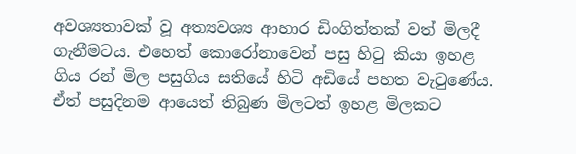අවශ්‍යතාවක් වූ අත්‍යවශ්‍ය ආහාර ඩිංගිත්තක් වත් මිලදී ගැනීමටය. එහෙත් කොරෝනාවෙන් පසු හිටු කියා ඉහළ ගිය රන් මිල පසුගිය සතියේ හිටි අඩියේ පහත වැටුණේය. ඒත් පසුදිනම ආයෙත් තිබුණ මිලටත් ඉහළ මිලකට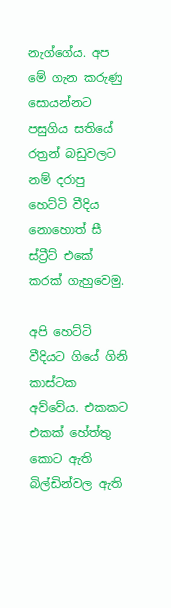නැග්ගේය. අප මේ ගැන කරුණු සොයන්නට පසුගිය සතියේ රත්‍රන් බඩුවලට නම් දරාපු හෙට්ටි වීදිය නොහොත් සී ස්ට්‍රීට් එකේ කරක් ගැහුවෙමු.

අපි හෙට්ටි වීදියට ගියේ ගිනි කාස්ටක අව්වේය. එකකට එකක් හේත්තු කොට ඇති බිල්ඩින්වල ඇති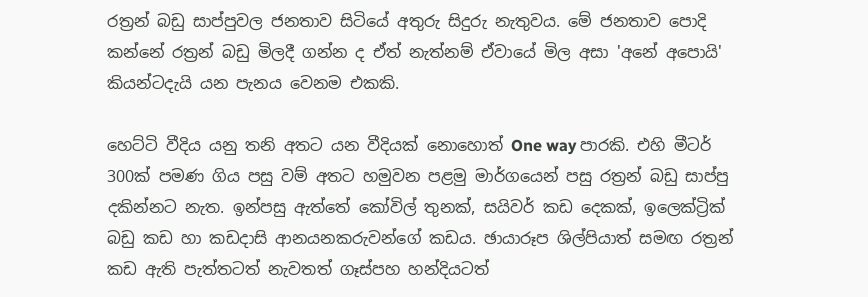රත්‍රන් බඩු සාප්පුවල ජනතාව සිටියේ අතුරු සිදුරු නැතුවය. මේ ජනතාව පොදි කන්නේ රත්‍රන් බඩු මිලදී ගන්න ද ඒත් නැත්නම් ඒවායේ මිල අසා 'අනේ අපොයි' කියන්ටදැයි යන පැනය වෙනම එකකි.

හෙට්ටි වීදිය යනු තනි අතට යන වීදියක් නොහොත් One way පාරකි. එහි මීටර් 300ක් පමණ ගිය පසු වම් අතට හමුවන පළමු මාර්ගයෙන් පසු රත්‍රන් බඩු සාප්පු දකින්නට නැත. ඉන්පසු ඇත්තේ කෝවිල් තුනක්, සයිවර් කඩ දෙකක්, ඉලෙක්ට්‍රික් බඩු කඩ හා කඩදාසි ආනයනකරුවන්ගේ කඩය. ඡායාරූප ශිල්පියාත් සමඟ රත්‍රන් කඩ ඇති පැත්තටත් නැවතත් ගෑස්පහ හන්දියටත්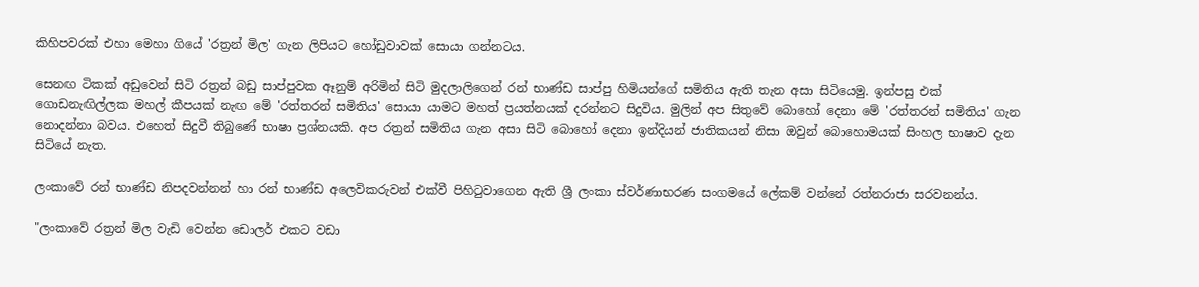කිහිපවරක් එහා මෙහා ගියේ 'රත්‍රන් මිල' ගැන ලිපියට හෝඩුවාවක් සොයා ගන්නටය.

සෙනඟ ටිකක් අඩුවෙන් සිටි රත්‍රන් බඩු සාප්පුවක ඈනුම් අරිමින් සිටි මුදලාලිගෙන් රන් භාණ්ඩ සාප්පු හිමියන්ගේ සමිතිය ඇති තැන අසා සිටියෙමු. ඉන්පසු එක් ගොඩනැඟිල්ලක මහල් කීපයක් නැඟ මේ 'රත්තරන් සමිතිය' සොයා යාමට මහත් ප්‍රයත්නයක් දරන්නට සිදුවිය. මුලින් අප සිතුවේ බොහෝ දෙනා මේ 'රත්තරන් සමිතිය' ගැන නොදන්නා බවය. එහෙත් සිදුවී තිබුණේ භාෂා ප්‍රශ්නයකි. අප රත්‍රන් සමිතිය ගැන අසා සිටි බොහෝ දෙනා ඉන්දියන් ජාතිකයන් නිසා ඔවුන් බොහොමයක් සිංහල භාෂාව දැන සිටියේ නැත.

ලංකාවේ රන් භාණ්ඩ නිපදවන්නන් හා රන් භාණ්ඩ අලෙවිකරුවන් එක්වී පිහිටුවාගෙන ඇති ශ්‍රී ලංකා ස්වර්ණාභරණ සංගමයේ ලේකම් වන්නේ රත්නරාජා සරවනන්ය.

"ලංකාවේ රත්‍රන් මිල වැඩි වෙන්න ඩොලර් එකට වඩා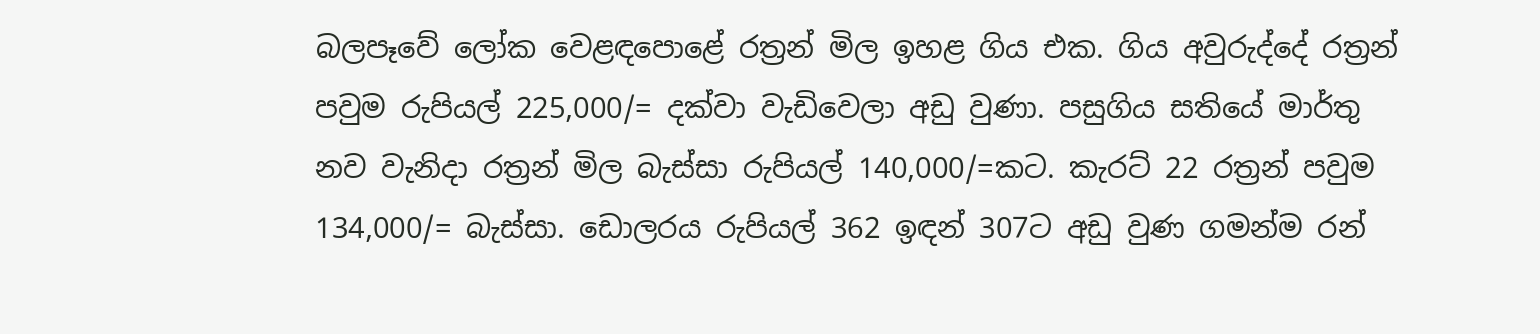බලපෑවේ ලෝක වෙළඳපොළේ රත්‍රන් මිල ඉහළ ගිය එක. ගිය අවුරුද්දේ රත්‍රන් පවුම රුපියල් 225,000/= දක්වා වැඩිවෙලා අඩු වුණා. පසුගිය සතියේ මාර්තු නව වැනිදා රත්‍රන් මිල බැස්සා රුපියල් 140,000/=කට. කැරට් 22 රත්‍රන් පවුම 134,000/= බැස්සා. ඩොලරය රුපියල් 362 ඉඳන් 307ට අඩු වුණ ගමන්ම රන්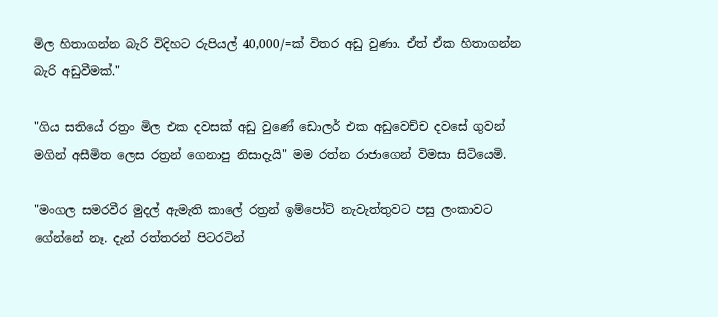මිල හිතාගන්න බැරි විදිහට රුපියල් 40,000/=ක් විතර අඩු වුණා. ඒත් ඒක හිතාගන්න බැරි අඩුවීමක්."

"ගිය සතියේ රත්‍රං මිල එක දවසක් අඩු වුණේ ඩොලර් එක අඩුවෙච්ච දවසේ ගුවන් මගින් අසීමිත ලෙස රත්‍රන් ගෙනාපු නිසාදැයි" මම රත්න රාජාගෙන් විමසා සිටියෙමි.

"මංගල සමරවීර මුදල් ඇමැති කාලේ රත්‍රන් ඉම්පෝට් නැවැත්තුවට පසු ලංකාවට ගේන්නේ නෑ. දැන් රත්තරන් පිටරටින්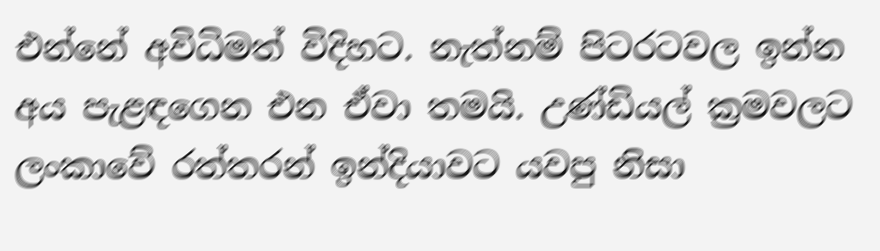එන්නේ අවිධිමත් විදිහට. නැත්නම් පිටරටවල ඉන්න අය පැළඳගෙන එන ඒවා තමයි. උණ්ඩියල් ක්‍රමවලට ලංකාවේ රත්තරන් ඉන්දියාවට යවපු නිසා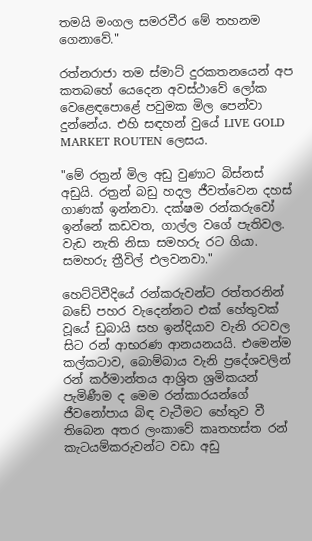තමයි මංගල සමරවීර මේ තහනම ගෙනාවේ."

රත්නරාජා තම ස්මාට් දුරකතනයෙන් අප කතබහේ යෙදෙන අවස්ථාවේ ලෝක වෙළෙඳපොළේ පවුමක මිල පෙන්වා දුන්නේය. එහි සඳහන් වුයේ LIVE GOLD MARKET ROUTEN ලෙසය.

"මේ රත්‍රන් මිල අඩු වුණාට බිස්නස් අඩුයි. රත්‍රන් බඩු හදල ජීවත්වෙන දහස් ගාණක් ඉන්නවා. දක්ෂම රන්කරුවෝ ඉන්නේ කඩවත, ගාල්ල වගේ පැතිවල. වැඩ නැති නිසා සමහරු රට ගියා. සමහරු ත්‍රීවිල් එලවනවා."

හෙට්ටිවීදියේ රන්කරුවන්ට රත්තරනින් බඩේ පහර වැදෙන්නට එක් හේතුවක් වූයේ ඩුබායි සහ ඉන්දියාව වැනි රටවල සිට රන් ආභරණ ආනයනයයි. එමෙන්ම කල්කටාව, බොම්බාය වැනි ප්‍රදේශවලින් රන් කර්මාන්තය ආශ්‍රිත ශ්‍රමිකයන් පැමිණීම ද මෙම රන්කාරයන්ගේ ජීවනෝපාය බිඳ වැටීමට හේතුව වී තිබෙන අතර ලංකාවේ කෘතහස්ත රන් කැටයම්කරුවන්ට වඩා අඩු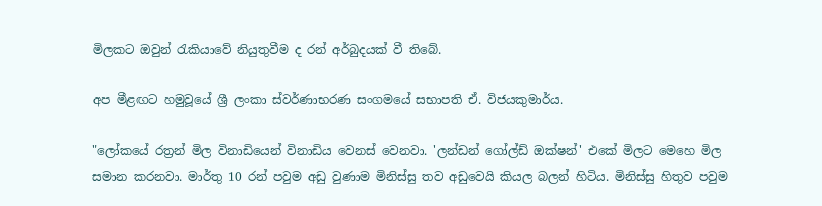මිලකට ඔවුන් රැකියාවේ නියුතුවීම ද රන් අර්බුදයක් වී තිබේ.

අප මීළඟට හමුවූයේ ශ්‍රී ලංකා ස්වර්ණාභරණ සංගමයේ සභාපති ඒ. විජයකුමාර්ය.

"ලෝකයේ රත්‍රන් මිල විනාඩියෙන් විනාඩිය වෙනස් වෙනවා. 'ලන්ඩන් ගෝල්ඩ් ඔක්ෂන්' එකේ මිලට මෙහෙ මිල සමාන කරනවා. මාර්තු 10 රන් පවුම අඩු වුණාම මිනිස්සු තව අඩුවෙයි කියල බලන් හිටිය. මිනිස්සු හිතුව පවුම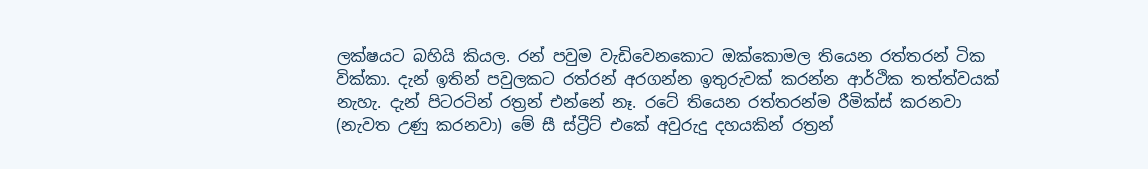ලක්ෂයට බහියි කියල. රන් පවුම වැඩිවෙනකොට ඔක්කොමල තියෙන රත්තරන් ටික වික්කා. දැන් ඉතින් පවුලකට රත්රන් අරගන්න ඉතුරුවක් කරන්න ආර්ථික තත්ත්වයක් නැහැ. දැන් පිටරටින් රත්‍රන් එන්නේ නෑ. රටේ තියෙන රත්තරන්ම රීමික්ස් කරනවා (නැවත උණු කරනවා) මේ සී ස්ට්‍රීට් එකේ අවුරුදු දහයකින් රත්‍රන්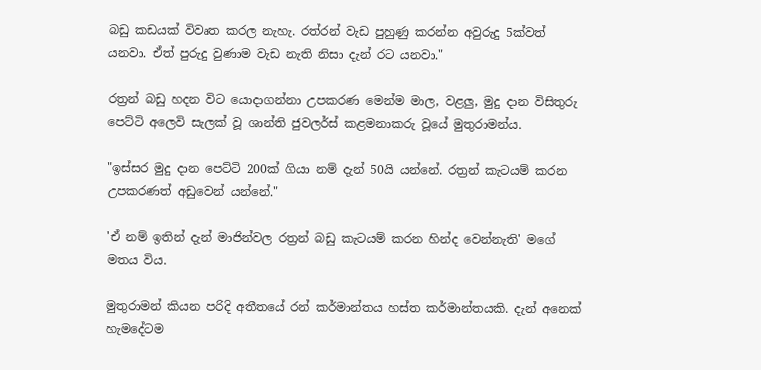බඩු කඩයක් විවෘත කරල නැහැ. රත්රන් වැඩ පුහුණු කරන්න අවුරුදු 5ක්වත් යනවා. ඒත් පුරුදු වුණාම වැඩ නැති නිසා දැන් රට යනවා."

රත්‍රන් බඩු හදන විට යොදාගන්නා උපකරණ මෙන්ම මාල, වළලු, මුදු දාන විසිතුරු පෙට්ටි අලෙවි සැලක් වූ ශාන්ති ජුවලර්ස් කළමනාකරු වූයේ මුතුරාමන්ය.

"ඉස්සර මුදු දාන පෙට්ටි 200ක් ගියා නම් දැන් 50යි යන්නේ. රත්‍රන් කැටයම් කරන උපකරණත් අඩුවෙන් යන්නේ."

'ඒ නම් ඉතින් දැන් මාජින්වල රත්‍රන් බඩු කැටයම් කරන හින්ද වෙන්නැති' මගේ මතය විය.

මුතුරාමන් කියන පරිදි අතීතයේ රන් කර්මාන්තය හස්ත කර්මාන්තයකි. දැන් අනෙක් හැමදේටම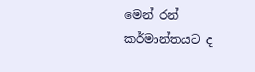මෙන් රන් කර්මාන්තයට ද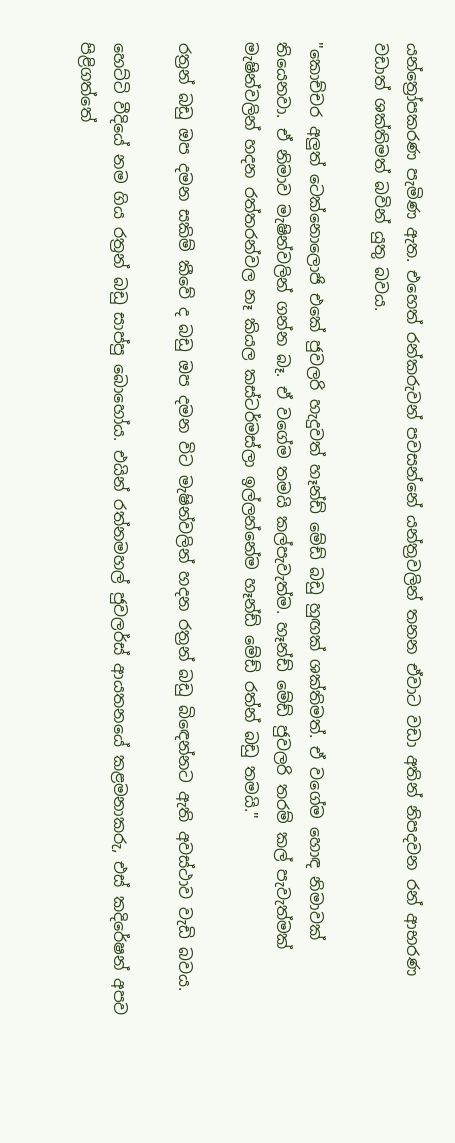යන්ත්‍රෝපකරණ පැමිණ ඇත. එහෙත් රන්කරුවන් පවසන්නේ යන්ත්‍රවලින් තනන ඒවාට වඩා අතින් නිපදවන රන් ආභරණ වඩාත් ශක්තිමත් බවින් යුතු බවය.

"කොච්චර අලුත් ටෙක්නොලොජි එකේ ජුවලරි හැදුවත් හෑන්ඩ් මේඩ් බඩු හුඟක් ශක්තිමත්. ඒ වගේම හොඳ නිමාවක් තියෙනවා. ඒ නිමාව මැෂින්වලින් ගන්න බෑ. ඒ වගේම තමයි කල්පැවැත්ම. හෑන්ඩ් මේඩ් ජුවලරි තරම් කල් පැවැත්මක් මැෂින්වලින් හදන රත්තරන්වල නෑ කියල කස්ටර්මස්ලා ඉල්ලන්නේම හෑන්ඩ් මේඩ් රත්න් බඩු තමයි."

රත්‍රන් බඩු ඔප දමන සකිම් කීවේ ද බඩු ඔප දමන විට මැෂින්වලින් හදන රත්‍රන් බඩු බිඳෙන්නට ඇති අවස්ථාව වැඩි බවය.

හෙට්ටි වීදියේ නම ගිය රත්‍රන් බඩු සාප්පු බොහෝය. එයින් රත්නමහල් ජුවලර්ස් ආයතනයේ කළමනාකරු, එස් කදිරේෂන් අපව පිළිගත්තේ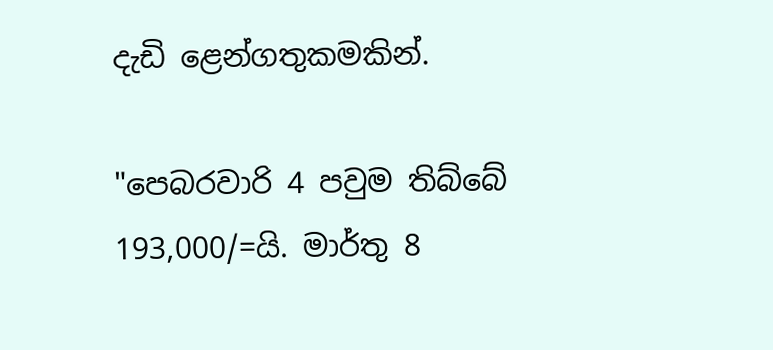දැඩි ළෙන්ගතුකමකින්.

"පෙබරවාරි 4 පවුම තිබ්බේ 193,000/=යි. මාර්තු 8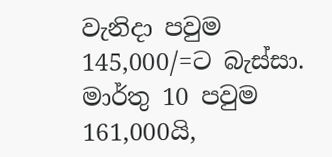වැනිදා පවුම 145,000/=ට බැස්සා. මාර්තු 10 පවුම 161,000යි,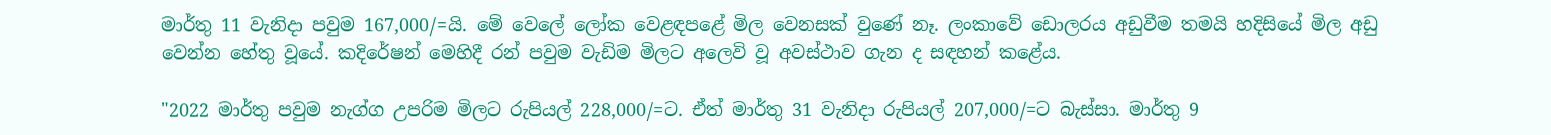මාර්තු 11 වැනිදා පවුම 167,000/=යි. මේ වෙලේ ලෝක වෙළඳපළේ මිල වෙනසක් වුණේ නෑ. ලංකාවේ ඩොලරය අඩුවීම තමයි හදිසියේ මිල අඩු වෙන්න හේතු වූයේ. කදිරේෂන් මෙහිදී රන් පවුම වැඩිම මිලට අලෙවි වූ අවස්ථාව ගැන ද සඳහන් කළේය.

"2022 මාර්තු පවුම නැග්ග උපරිම මිලට රුපියල් 228,000/=ට. ඒත් මාර්තු 31 වැනිදා රුපියල් 207,000/=ට බැස්සා. මාර්තු 9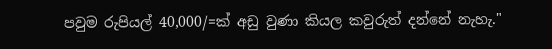පවුම රුපියල් 40,000/=ක් අඩු වුණා කියල කවුරුත් දන්නේ නැහැ."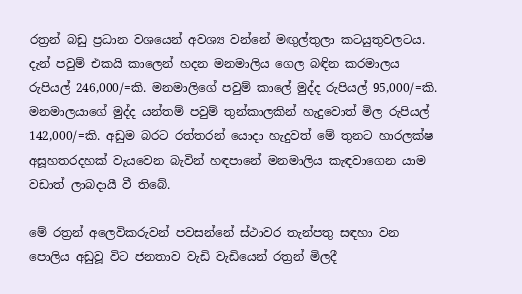රත්‍රන් බඩු ප්‍රධාන වශයෙන් අවශ්‍ය වන්නේ මඟුල්තුලා කටයුතුවලටය. දැන් පවුම් එකයි කාලෙන් හදන මනමාලිය ගෙල බඳින කරමාලය රුපියල් 246,000/=කි. මනමාලිගේ පවුම් කාලේ මුද්ද රුපියල් 95,000/=කි. මනමාලයාගේ මුද්ද යන්තම් පවුම් තුන්කාලකින් හැදුවොත් මිල රුපියල් 142,000/=කි. අඩුම බරට රත්තරන් යොදා හැදුවත් මේ තුනට හාරලක්ෂ අසූහතරදහක් වැයවෙන බැවින් හඳපානේ මනමාලිය කැඳවාගෙන යාම වඩාත් ලාබදායී වී තිබේ.

මේ රත්‍රන් අලෙවිකරුවන් පවසන්නේ ස්ථාවර තැන්පතු සඳහා වන පොලිය අඩුවූ විට ජනතාව වැඩි වැඩියෙන් රත්‍රන් මිලදී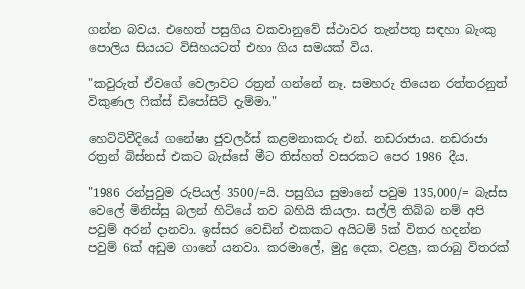ගන්න බවය. එහෙත් පසුගිය වකවානුවේ ස්ථාවර තැන්පතු සඳහා බැංකු පොලිය සියයට විසිහයටත් එහා ගිය සමයක් විය.

"කවුරුත් ඒවගේ වෙලාවට රත්‍රන් ගන්නේ නෑ. සමහරු තියෙන රත්තරනුත් විකුණල ෆික්ස් ඩිපෝසිට් දැම්මා."

හෙට්ටිවීදියේ ගනේෂා ජුවලර්ස් කළමනාකරු එන්. නඩරාජාය. නඩරාජා රත්‍රන් බිස්නස් එකට බැස්සේ මීට තිස්හත් වසරකට පෙර 1986 දීය.

"1986 රන්පුවුම රුපියල් 3500/=යි. පසුගිය සුමානේ පවුම 135,000/= බැස්ස වෙලේ මිනිස්සු බලන් හිටියේ තව බහියි කියලා. සල්ලි තිබ්බ නම් අපි පවුම් අරන් දානවා. ඉස්සර වෙඩින් එකකට අයිටම් 5ක් විතර හදන්න පවුම් 6ක් අඩුම ගානේ යනවා. කරමාලේ, මුදු දෙක, වළලු, කරාබු විතරක්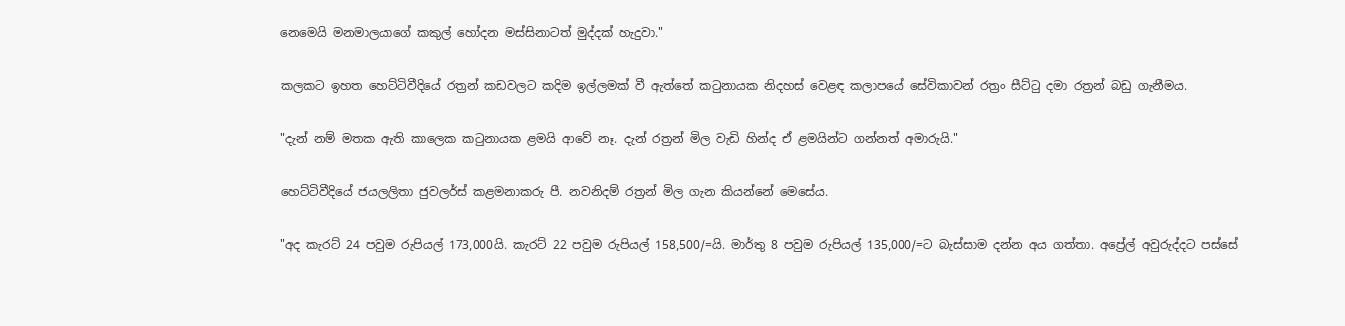නෙමෙයි මනමාලයාගේ කකුල් හෝදන මස්සිනාටත් මුද්දක් හැදුවා."

කලකට ඉහත හෙට්ටිවීදියේ රත්‍රන් කඩවලට කදිම ඉල්ලමක් වී ඇත්තේ කටුනායක නිදහස් වෙළඳ කලාපයේ සේවිකාවන් රත්‍රං සීට්ටු දමා රත්‍රන් බඩු ගැනීමය.

"දැන් නම් මතක ඇති කාලෙක කටුනායක ළමයි ආවේ නෑ. දැන් රත්‍රන් මිල වැඩි හින්ද ඒ ළමයින්ට ගන්නත් අමාරුයි."

හෙට්ටිවීදියේ ජයලලිතා ජුවලර්ස් කළමනාකරු පී. නවනිදම් රත්‍රන් මිල ගැන කියන්නේ මෙසේය.

"අද කැරට් 24 පවුම රුපියල් 173,000යි. කැරට් 22 පවුම රුපියල් 158,500/=යි. මාර්තු 8 පවුම රුපියල් 135,000/=ට බැස්සාම දන්න අය ගත්තා. අප්‍රේල් අවුරුද්දට පස්සේ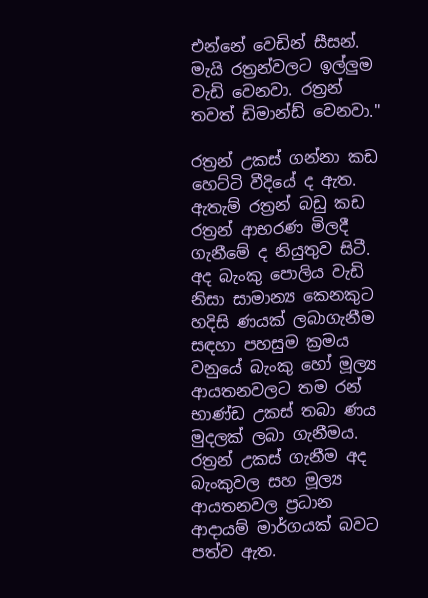එන්නේ වෙඩින් සීසන්. මැයි රත්‍රන්වලට ඉල්ලුම වැඩි වෙනවා. රත්‍රන් තවත් ඩිමාන්ඩ් වෙනවා."

රත්‍රන් උකස් ගන්නා කඩ හෙට්ටි වීදියේ ද ඇත. ඇතැම් රත්‍රන් බඩු කඩ රත්‍රන් ආභරණ මිලදී ගැනීමේ ද නියුතුව සිටී. අද බැංකු පොලිය වැඩි නිසා සාමාන්‍ය කෙනකුට හදිසි ණයක් ලබාගැනීම සඳහා පහසුම ක්‍රමය වනුයේ බැංකු හෝ මූල්‍ය ආයතනවලට තම රන් භාණ්ඩ උකස් තබා ණය මුදලක් ලබා ගැනීමය. රත්‍රන් උකස් ගැනීම අද බැංකුවල සහ මූල්‍ය ආයතනවල ප්‍රධාන ආදායම් මාර්ගයක් බවට පත්ව ඇත.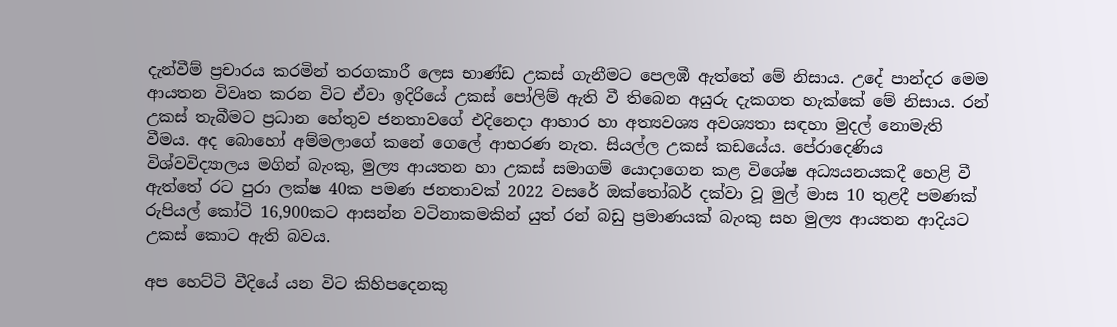දැන්වීම් ප්‍රචාරය කරමින් තරගකාරී ලෙස භාණ්ඩ උකස් ගැනීමට පෙලඹී ඇත්තේ මේ නිසාය. උදේ පාන්දර මෙම ආයතන විවෘත කරන විට ඒවා ඉදිරියේ උකස් පෝලිම් ඇති වී තිබෙන අයුරු දැකගත හැක්කේ මේ නිසාය. රන් උකස් තැබීමට ප්‍රධාන හේතුව ජනතාවගේ එදිනෙදා ආහාර හා අත්‍යවශ්‍ය අවශ්‍යතා සඳහා මුදල් නොමැති වීමය. අද බොහෝ අම්මලාගේ කනේ ගෙලේ ආභරණ නැත. සියල්ල උකස් කඩයේය. පේරාදෙණිය විශ්වවිද්‍යාලය මගින් බැංකු, මුල්‍ය ආයතන හා උකස් සමාගම් යොදාගෙන කළ විශේෂ අධ්‍යයනයකදී හෙළි වී ඇත්තේ රට පුරා ලක්ෂ 40ක පමණ ජනතාවක් 2022 වසරේ ඔක්තෝබර් දක්වා වූ මුල් මාස 10 තුළදී පමණක් රුපියල් කෝටි 16,900කට ආසන්න වටිනාකමකින් යුත් රන් බඩු ප්‍රමාණයක් බැංකු සහ මුල්‍ය ආයතන ආදියට උකස් කොට ඇති බවය.

අප හෙට්ටි වීදියේ යන විට කිහිපදෙනකු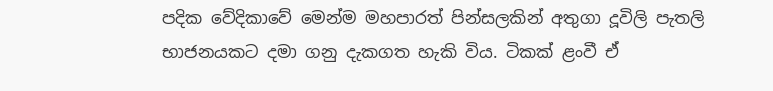පදික වේදිකාවේ මෙන්ම මහපාරත් පින්සලකින් අතුගා දූවිලි පැතලි භාජනයකට දමා ගනු දැකගත හැකි විය. ටිකක් ළංවී ඒ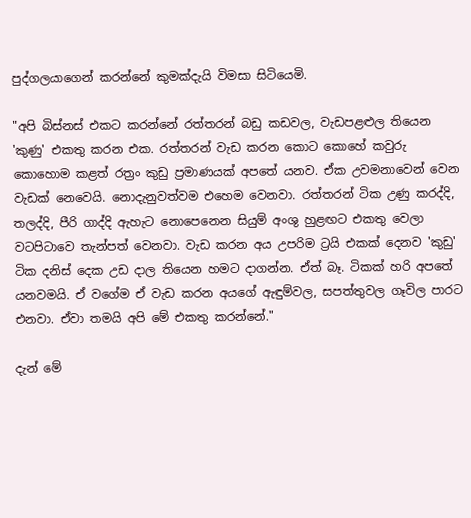පුද්ගලයාගෙන් කරන්නේ කුමක්දැයි විමසා සිටියෙමි.

"අපි බිස්නස් එකට කරන්නේ රත්තරන් බඩු කඩවල, වැඩපළළුල තියෙන 'කුණු' එකතු කරන එක. රත්තරන් වැඩ කරන කොට කොහේ කවුරු කොහොම කළත් රත්‍රං කුඩු ප්‍රමාණයක් අපතේ යනව. ඒක උවමනාවෙන් වෙන වැඩක් නෙවෙයි. නොදැනුවත්වම එහෙම වෙනවා. රත්තරන් ටික උණු කරද්දි, තලද්දි, පීරි ගාද්දි ඇහැට නොපෙනෙන සියුම් අංශු හුළඟට එකතු වෙලා වටපිටාවෙ තැන්පත් වෙනවා. වැඩ කරන අය උපරිම ට්‍රයි එකක් දෙනව 'කුඩු' ටික දනිස් දෙක උඩ දාල තියෙන හමට දාගන්න. ඒත් බෑ. ටිකක් හරි අපතේ යනවමයි. ඒ වගේම ඒ වැඩ කරන අයගේ ඇඳුම්වල, සපත්තුවල ගෑවිල පාරට එනවා. ඒවා තමයි අපි මේ එකතු කරන්නේ."

දැන් මේ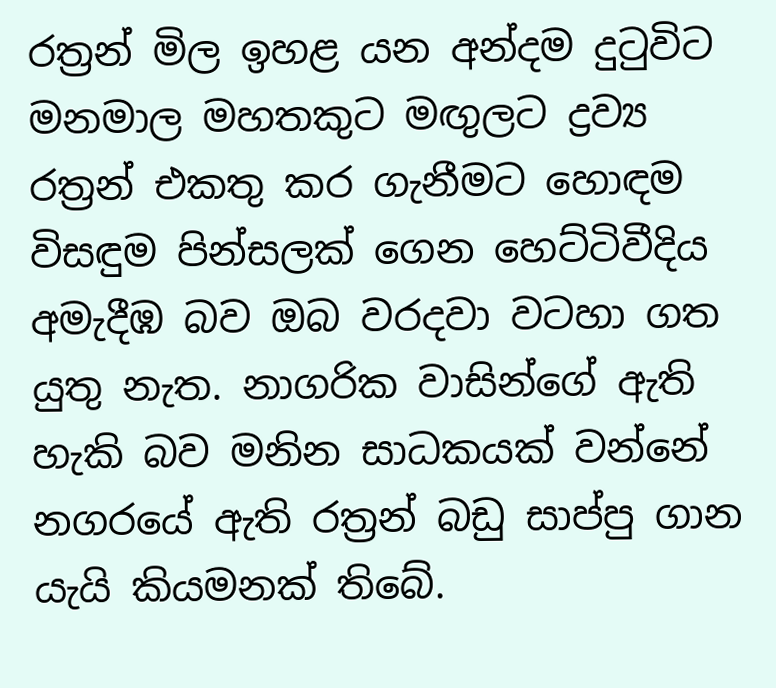රත්‍රන් මිල ඉහළ යන අන්දම දුටුවිට මනමාල මහතකුට මඟුලට ද්‍රව්‍ය රත්‍රන් එකතු කර ගැනීමට හොඳම විසඳුම පින්සලක් ගෙන හෙට්ටිවීදිය අමැදීඹ බව ඔබ වරදවා වටහා ගත යුතු නැත. නාගරික වාසින්ගේ ඇති හැකි බව මනින සාධකයක් වන්නේ නගරයේ ඇති රත්‍රන් බඩු සාප්පු ගාන යැයි කියමනක් තිබේ.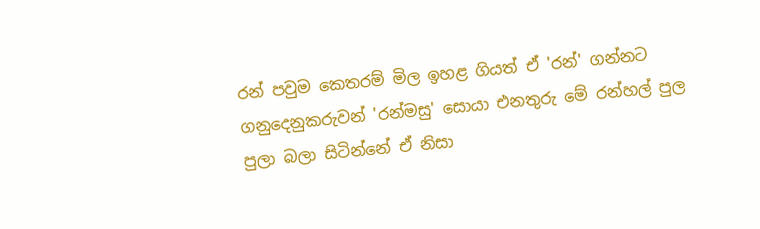රන් පවුම කෙතරම් මිල ඉහළ ගියත් ඒ 'රන්' ගන්නට ගනුදෙනුකරුවන් 'රන්මසු' සොයා එනතුරු මේ රන්හල් පුල පුලා බලා සිටින්නේ ඒ නිසා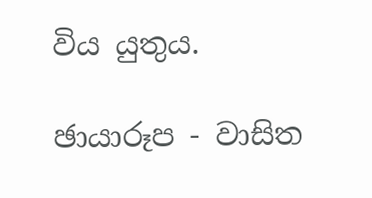විය යුතුය.

ඡායාරූප - වාසිත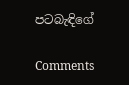පටබැඳිගේ

Comments